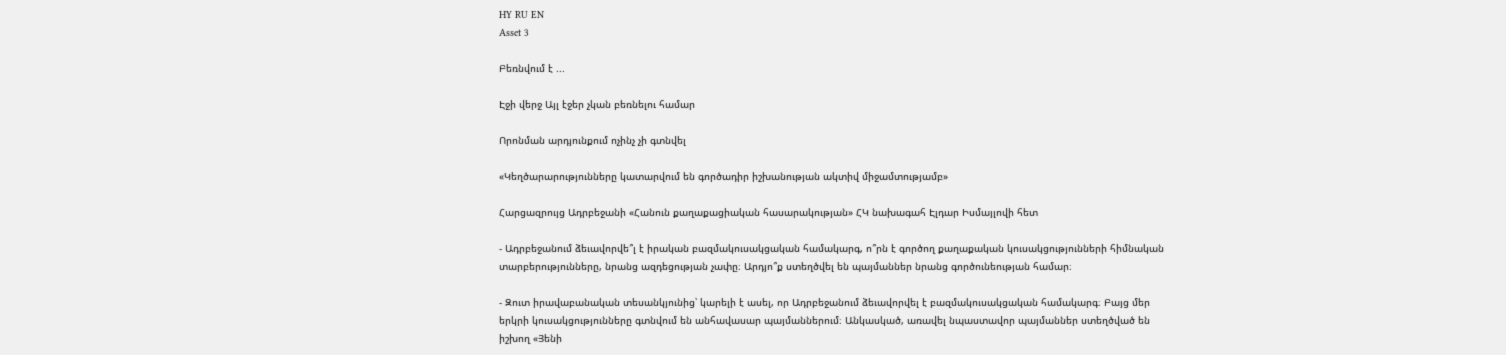HY RU EN
Asset 3

Բեռնվում է ...

Էջի վերջ Այլ էջեր չկան բեռնելու համար

Որոնման արդյունքում ոչինչ չի գտնվել

«Կեղծարարությունները կատարվում են գործադիր իշխանության ակտիվ միջամտությամբ»

Հարցազրույց Ադրբեջանի «Հանուն քաղաքացիական հասարակության» ՀԿ նախագահ Էլդար Իսմայլովի հետ

- Ադրբեջանում ձեւավորվե՞լ է իրական բազմակուսակցական համակարգ, ո՞րն է գործող քաղաքական կուսակցությունների հիմնական տարբերությունները, նրանց ազդեցության չափը։ Արդյո՞ք ստեղծվել են պայմաններ նրանց գործունեության համար։

- Զուտ իրավաբանական տեսանկյունից՝ կարելի է ասել, որ Ադրբեջանում ձեւավորվել է բազմակուսակցական համակարգ։ Բայց մեր երկրի կուսակցությունները գտնվում են անհավասար պայմաններում։ Անկասկած, առավել նպաստավոր պայմաններ ստեղծված են իշխող «Յենի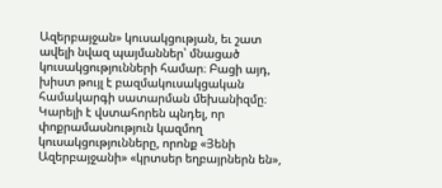Ազերբայջան» կուսակցության, եւ շատ ավելի նվազ պայմաններ՝ մնացած կուսակցությունների համար։ Բացի այդ, խիստ թույլ է բազմակուսակցական համակարգի սատարման մեխանիզմը։ Կարելի է վստահորեն պնդել, որ փոքրամասնություն կազմող կուսակցությունները, որոնք «Յենի Ազերբայջանի» «կրտսեր եղբայրներն են»,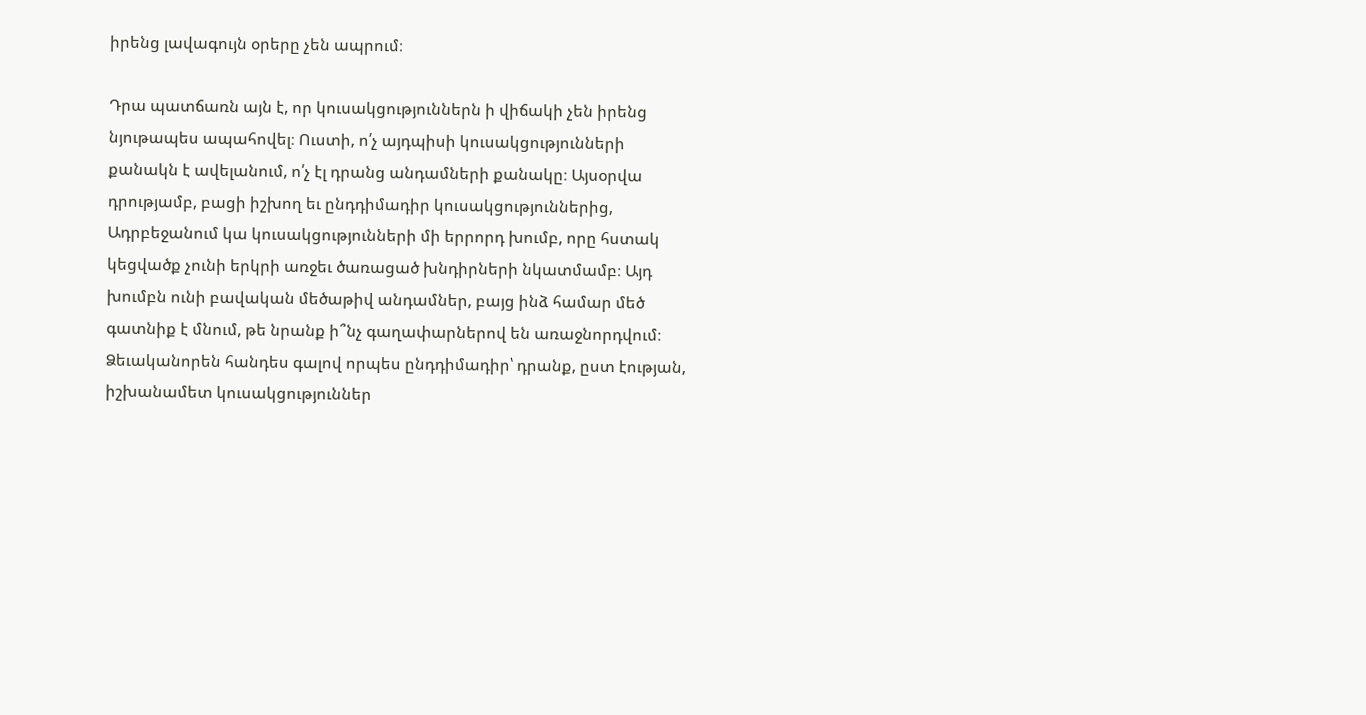իրենց լավագույն օրերը չեն ապրում։

Դրա պատճառն այն է, որ կուսակցություններն ի վիճակի չեն իրենց նյութապես ապահովել։ Ուստի, ո՛չ այդպիսի կուսակցությունների քանակն է ավելանում, ո՛չ էլ դրանց անդամների քանակը։ Այսօրվա դրությամբ, բացի իշխող եւ ընդդիմադիր կուսակցություններից, Ադրբեջանում կա կուսակցությունների մի երրորդ խումբ, որը հստակ կեցվածք չունի երկրի առջեւ ծառացած խնդիրների նկատմամբ։ Այդ խումբն ունի բավական մեծաթիվ անդամներ, բայց ինձ համար մեծ գատնիք է մնում, թե նրանք ի՞նչ գաղափարներով են առաջնորդվում։ Ձեւականորեն հանդես գալով որպես ընդդիմադիր՝ դրանք, ըստ էության, իշխանամետ կուսակցություններ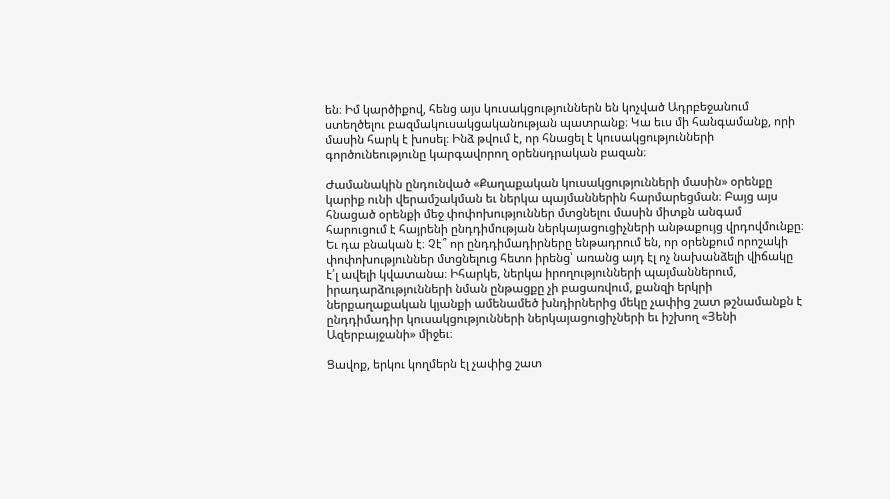են։ Իմ կարծիքով, հենց այս կուսակցություններն են կոչված Ադրբեջանում ստեղծելու բազմակուսակցականության պատրանք։ Կա եւս մի հանգամանք, որի մասին հարկ է խոսել։ Ինձ թվում է, որ հնացել է կուսակցությունների գործունեությունը կարգավորող օրենսդրական բազան։

Ժամանակին ընդունված «Քաղաքական կուսակցությունների մասին» օրենքը կարիք ունի վերամշակման եւ ներկա պայմաններին հարմարեցման։ Բայց այս հնացած օրենքի մեջ փոփոխություններ մտցնելու մասին միտքն անգամ հարուցում է հայրենի ընդդիմության ներկայացուցիչների անթաքույց վրդովմունքը։ Եւ դա բնական է։ Չէ՞ որ ընդդիմադիրները ենթադրում են, որ օրենքում որոշակի փոփոխություններ մտցնելուց հետո իրենց՝ առանց այդ էլ ոչ նախանձելի վիճակը է՛լ ավելի կվատանա։ Իհարկե, ներկա իրողությունների պայմաններում, իրադարձությունների նման ընթացքը չի բացառվում, քանզի երկրի ներքաղաքական կյանքի ամենամեծ խնդիրներից մեկը չափից շատ թշնամանքն է ընդդիմադիր կուսակցությունների ներկայացուցիչների եւ իշխող «Յենի Ազերբայջանի» միջեւ։

Ցավոք, երկու կողմերն էլ չափից շատ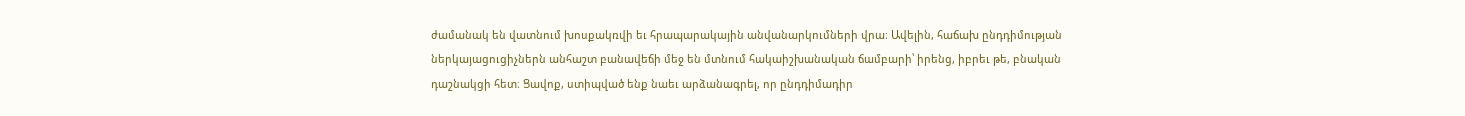ժամանակ են վատնում խոսքակռվի եւ հրապարակային անվանարկումների վրա։ Ավելին, հաճախ ընդդիմության ներկայացուցիչներն անհաշտ բանավեճի մեջ են մտնում հակաիշխանական ճամբարի՝ իրենց, իբրեւ թե, բնական դաշնակցի հետ։ Ցավոք, ստիպված ենք նաեւ արձանագրել, որ ընդդիմադիր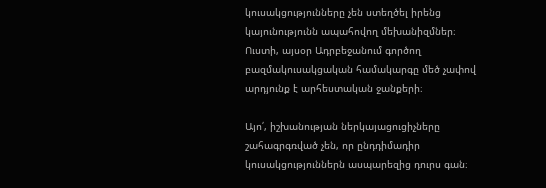կուսակցությունները չեն ստեղծել իրենց կայունությունն ապահովող մեխանիզմներ։ Ուստի, այսօր Ադրբեջանում գործող բազմակուսակցական համակարգը մեծ չափով արդյունք է արհեստական ջանքերի։

Այո՛, իշխանության ներկայացուցիչները շահագրգռված չեն, որ ընդդիմադիր կուսակցություններն ասպարեզից դուրս գան։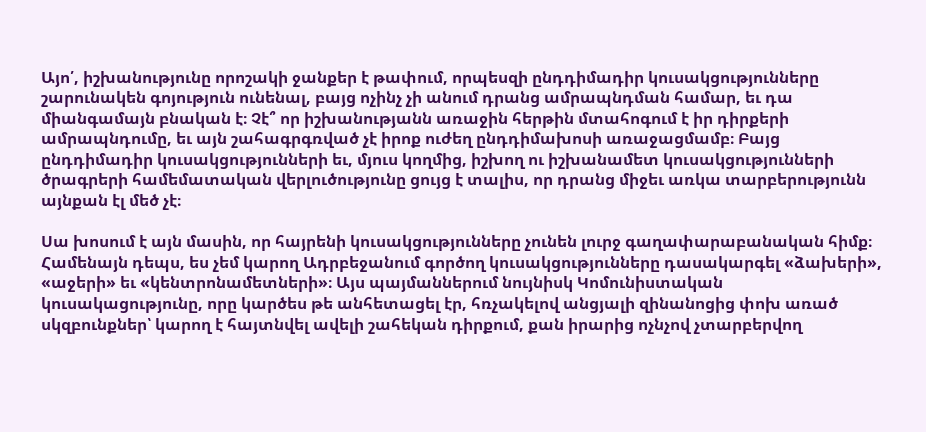Այո՛, իշխանությունը որոշակի ջանքեր է թափում, որպեսզի ընդդիմադիր կուսակցությունները շարունակեն գոյություն ունենալ, բայց ոչինչ չի անում դրանց ամրապնդման համար, եւ դա միանգամայն բնական է։ Չէ՞ որ իշխանությանն առաջին հերթին մտահոգում է իր դիրքերի ամրապնդումը, եւ այն շահագրգռված չէ իրոք ուժեղ ընդդիմախոսի առաջացմամբ։ Բայց ընդդիմադիր կուսակցությունների եւ, մյուս կողմից, իշխող ու իշխանամետ կուսակցությունների ծրագրերի համեմատական վերլուծությունը ցույց է տալիս, որ դրանց միջեւ առկա տարբերությունն այնքան էլ մեծ չէ։

Սա խոսում է այն մասին, որ հայրենի կուսակցությունները չունեն լուրջ գաղափարաբանական հիմք։ Համենայն դեպս, ես չեմ կարող Ադրբեջանում գործող կուսակցությունները դասակարգել «ձախերի», «աջերի» եւ «կենտրոնամետների»։ Այս պայմաններում նույնիսկ Կոմունիստական կուսակացությունը, որը կարծես թե անհետացել էր, հռչակելով անցյալի զինանոցից փոխ առած սկզբունքներ՝ կարող է հայտնվել ավելի շահեկան դիրքում, քան իրարից ոչնչով չտարբերվող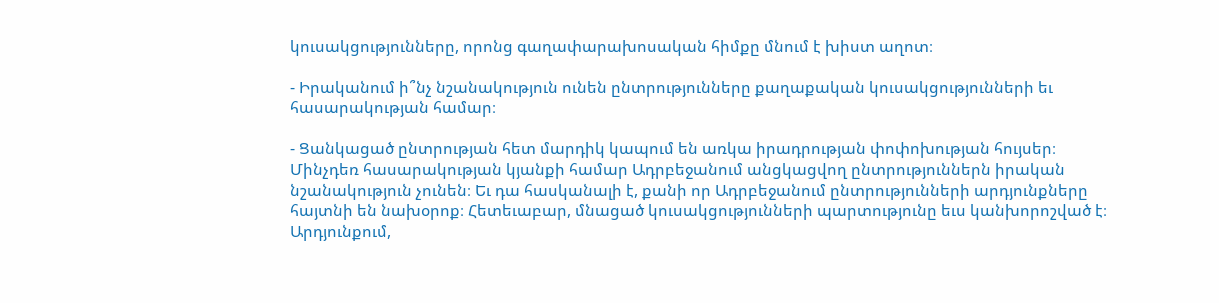կուսակցությունները, որոնց գաղափարախոսական հիմքը մնում է խիստ աղոտ։

- Իրականում ի՞նչ նշանակություն ունեն ընտրությունները քաղաքական կուսակցությունների եւ հասարակության համար։

- Ցանկացած ընտրության հետ մարդիկ կապում են առկա իրադրության փոփոխության հույսեր։ Մինչդեռ հասարակության կյանքի համար Ադրբեջանում անցկացվող ընտրություններն իրական նշանակություն չունեն։ Եւ դա հասկանալի է, քանի որ Ադրբեջանում ընտրությունների արդյունքները հայտնի են նախօրոք։ Հետեւաբար, մնացած կուսակցությունների պարտությունը եւս կանխորոշված է։ Արդյունքում,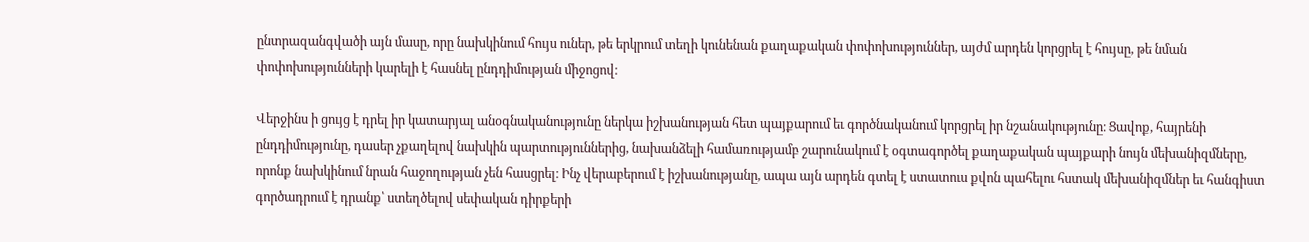ընտրազանգվածի այն մասը, որը նախկինում հույս ուներ, թե երկրում տեղի կունենան քաղաքական փոփոխություններ, այժմ արդեն կորցրել է հույսը, թե նման փոփոխությունների կարելի է հասնել ընդդիմության միջոցով։

Վերջինս ի ցույց է դրել իր կատարյալ անօգնականությունը ներկա իշխանության հետ պայքարում եւ գործնականում կորցրել իր նշանակությունը։ Ցավոք, հայրենի ընդդիմությունը, դասեր չքաղելով նախկին պարտություններից, նախանձելի համառությամբ շարունակում է օգտագործել քաղաքական պայքարի նույն մեխանիզմները, որոնք նախկինում նրան հաջողության չեն հասցրել։ Ինչ վերաբերում է իշխանությանը, ապա այն արդեն գտել է ստատուս քվոն պահելու հստակ մեխանիզմներ եւ հանգիստ գործադրում է դրանք՝ ստեղծելով սեփական դիրքերի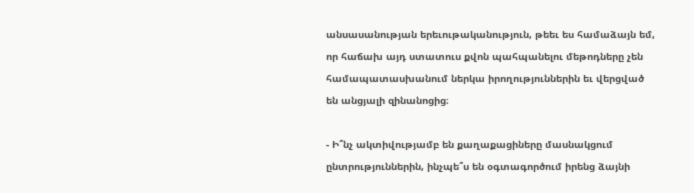անսասանության երեւութականություն, թեեւ ես համաձայն եմ, որ հաճախ այդ ստատուս քվոն պահպանելու մեթոդները չեն համապատասխանում ներկա իրողություններին եւ վերցված են անցյալի զինանոցից։

- Ի՞նչ ակտիվությամբ են քաղաքացիները մասնակցում ընտրություններին, ինչպե՞ս են օգտագործում իրենց ձայնի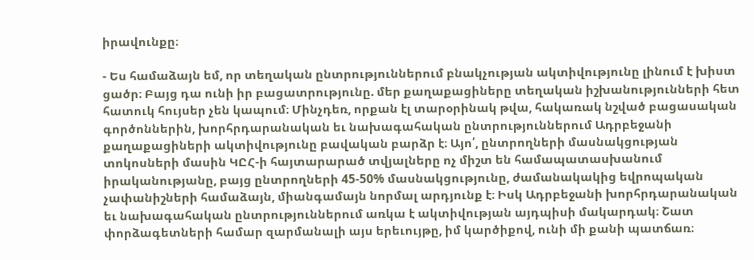իրավունքը։

- Ես համաձայն եմ, որ տեղական ընտրություններում բնակչության ակտիվությունը լինում է խիստ ցածր։ Բայց դա ունի իր բացատրությունը. մեր քաղաքացիները տեղական իշխանությունների հետ հատուկ հույսեր չեն կապում։ Մինչդեռ, որքան էլ տարօրինակ թվա, հակառակ նշված բացասական գործոններին, խորհրդարանական եւ նախագահական ընտրություններում Ադրբեջանի քաղաքացիների ակտիվությունը բավական բարձր է։ Այո՛, ընտրողների մասնակցության տոկոսների մասին ԿԸՀ-ի հայտարարած տվյալները ոչ միշտ են համապատասխանում իրականությանը, բայց ընտրողների 45-50% մասնակցությունը, ժամանակակից եվրոպական չափանիշների համաձայն, միանգամայն նորմալ արդյունք է։ Իսկ Ադրբեջանի խորհրդարանական եւ նախագահական ընտրություններում առկա է ակտիվության այդպիսի մակարդակ։ Շատ փորձագետների համար զարմանալի այս երեւույթը, իմ կարծիքով, ունի մի քանի պատճառ։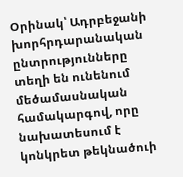Օրինակ՝ Ադրբեջանի խորհրդարանական ընտրությունները տեղի են ունենում մեծամասնական համակարգով, որը նախատեսում է կոնկրետ թեկնածուի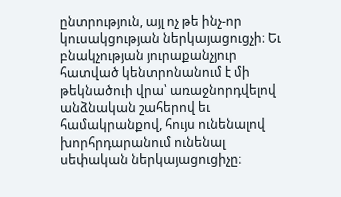ընտրություն, այլ ոչ թե ինչ-որ կուսակցության ներկայացուցչի։ Եւ բնակչության յուրաքանչյուր հատված կենտրոնանում է մի թեկնածուի վրա՝ առաջնորդվելով անձնական շահերով եւ համակրանքով, հույս ունենալով խորհրդարանում ունենալ սեփական ներկայացուցիչը։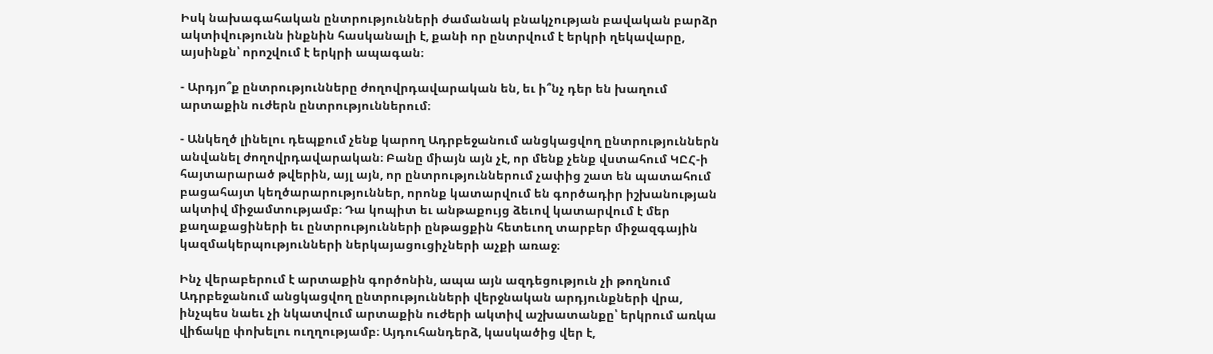Իսկ նախագահական ընտրությունների ժամանակ բնակչության բավական բարձր ակտիվությունն ինքնին հասկանալի է, քանի որ ընտրվում է երկրի ղեկավարը, այսինքն՝ որոշվում է երկրի ապագան։

- Արդյո՞ք ընտրությունները ժողովրդավարական են, եւ ի՞նչ դեր են խաղում արտաքին ուժերն ընտրություններում։

- Անկեղծ լինելու դեպքում չենք կարող Ադրբեջանում անցկացվող ընտրություններն անվանել ժողովրդավարական։ Բանը միայն այն չէ, որ մենք չենք վստահում ԿԸՀ-ի հայտարարած թվերին, այլ այն, որ ընտրություններում չափից շատ են պատահում բացահայտ կեղծարարություններ, որոնք կատարվում են գործադիր իշխանության ակտիվ միջամտությամբ։ Դա կոպիտ եւ անթաքույց ձեւով կատարվում է մեր քաղաքացիների եւ ընտրությունների ընթացքին հետեւող տարբեր միջազգային կազմակերպությունների ներկայացուցիչների աչքի առաջ։

Ինչ վերաբերում է արտաքին գործոնին, ապա այն ազդեցություն չի թողնում Ադրբեջանում անցկացվող ընտրությունների վերջնական արդյունքների վրա, ինչպես նաեւ չի նկատվում արտաքին ուժերի ակտիվ աշխատանքը՝ երկրում առկա վիճակը փոխելու ուղղությամբ։ Այդուհանդերձ, կասկածից վեր է,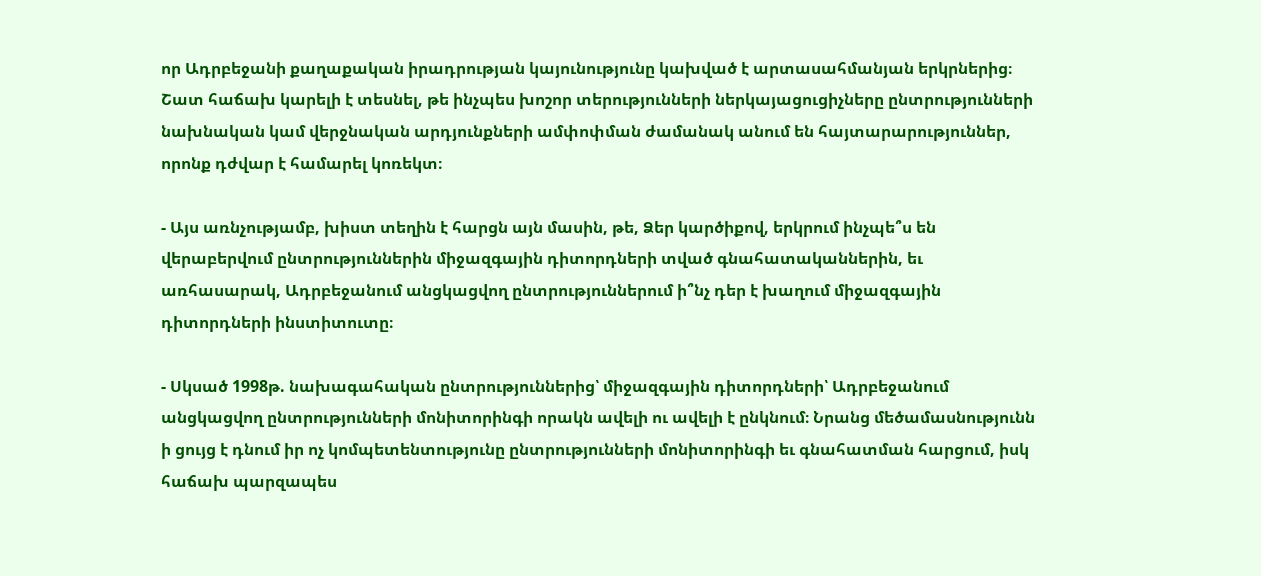որ Ադրբեջանի քաղաքական իրադրության կայունությունը կախված է արտասահմանյան երկրներից։ Շատ հաճախ կարելի է տեսնել, թե ինչպես խոշոր տերությունների ներկայացուցիչները ընտրությունների նախնական կամ վերջնական արդյունքների ամփոփման ժամանակ անում են հայտարարություններ, որոնք դժվար է համարել կոռեկտ։

- Այս առնչությամբ, խիստ տեղին է հարցն այն մասին, թե, Ձեր կարծիքով, երկրում ինչպե՞ս են վերաբերվում ընտրություններին միջազգային դիտորդների տված գնահատականներին, եւ առհասարակ, Ադրբեջանում անցկացվող ընտրություններում ի՞նչ դեր է խաղում միջազգային դիտորդների ինստիտուտը։

- Սկսած 1998թ. նախագահական ընտրություններից՝ միջազգային դիտորդների՝ Ադրբեջանում անցկացվող ընտրությունների մոնիտորինգի որակն ավելի ու ավելի է ընկնում։ Նրանց մեծամասնությունն ի ցույց է դնում իր ոչ կոմպետենտությունը ընտրությունների մոնիտորինգի եւ գնահատման հարցում, իսկ հաճախ պարզապես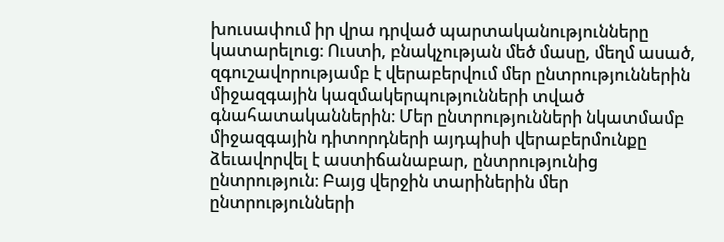խուսափում իր վրա դրված պարտականությունները կատարելուց։ Ուստի, բնակչության մեծ մասը, մեղմ ասած, զգուշավորությամբ է վերաբերվում մեր ընտրություններին միջազգային կազմակերպությունների տված գնահատականներին։ Մեր ընտրությունների նկատմամբ միջազգային դիտորդների այդպիսի վերաբերմունքը ձեւավորվել է աստիճանաբար, ընտրությունից ընտրություն։ Բայց վերջին տարիներին մեր ընտրությունների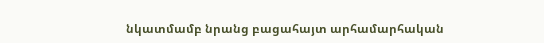նկատմամբ նրանց բացահայտ արհամարհական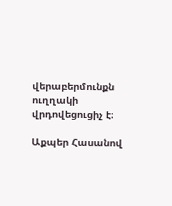վերաբերմունքն ուղղակի վրդովեցուցիչ է։

Աքպեր Հասանով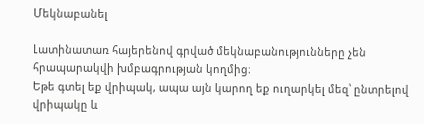Մեկնաբանել

Լատինատառ հայերենով գրված մեկնաբանությունները չեն հրապարակվի խմբագրության կողմից։
Եթե գտել եք վրիպակ, ապա այն կարող եք ուղարկել մեզ՝ ընտրելով վրիպակը և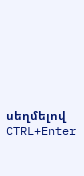սեղմելով CTRL+Enter